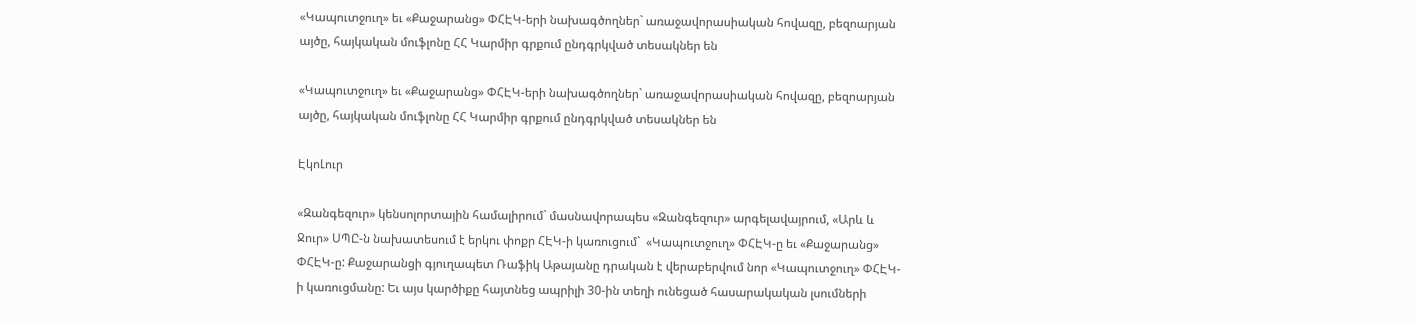«Կապուտջուղ» եւ «Քաջարանց» ՓՀԷԿ-երի նախագծողներ` առաջավորասիական հովազը, բեզոարյան այծը, հայկական մուֆլոնը ՀՀ Կարմիր գրքում ընդգրկված տեսակներ են

«Կապուտջուղ» եւ «Քաջարանց» ՓՀԷԿ-երի նախագծողներ` առաջավորասիական հովազը, բեզոարյան այծը, հայկական մուֆլոնը ՀՀ Կարմիր գրքում ընդգրկված տեսակներ են

ԷկոԼուր

«Զանգեզուր» կենսոլորտային համալիրում` մասնավորապես «Զանգեզուր» արգելավայրում, «Արև և Ջուր» ՍՊԸ-ն նախատեսում է երկու փոքր ՀԷԿ-ի կառուցում`  «Կապուտջուղ» ՓՀԷԿ-ը եւ «Քաջարանց» ՓՀԷԿ-ը: Քաջարանցի գյուղապետ Ռաֆիկ Աթայանը դրական է վերաբերվում նոր «Կապուտջուղ» ՓՀԷԿ-ի կառուցմանը: Եւ այս կարծիքը հայտնեց ապրիլի 30-ին տեղի ունեցած հասարակական լսումների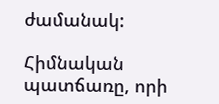ժամանակ:

Հիմնական պատճառը, որի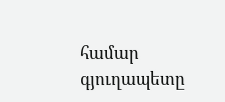համար գյուղապետը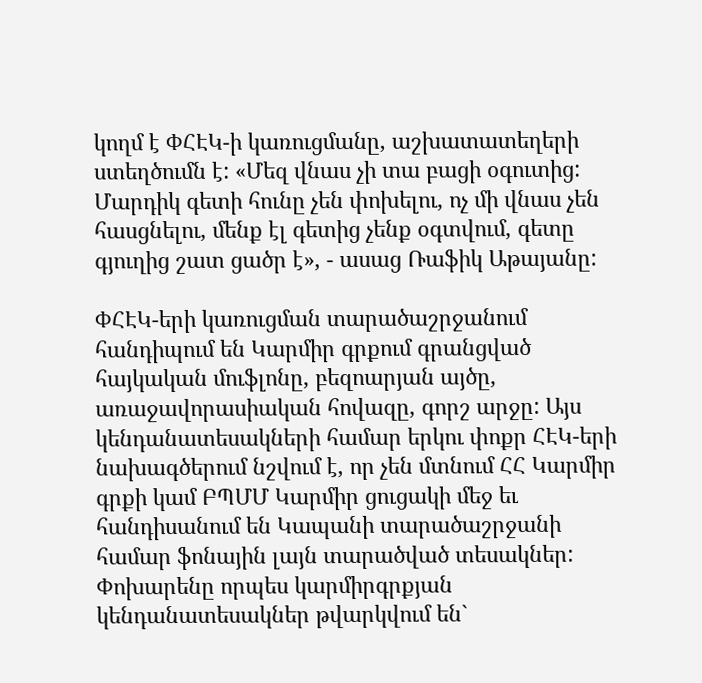կողմ է ՓՀԷԿ-ի կառուցմանը, աշխատատեղերի ստեղծումն է: «Մեզ վնաս չի տա բացի օգուտից: Մարդիկ գետի հունը չեն փոխելու, ոչ մի վնաս չեն հասցնելու, մենք էլ գետից չենք օգտվում, գետը գյուղից շատ ցածր է», - ասաց Ռաֆիկ Աթայանը:

ՓՀԷԿ-երի կառուցման տարածաշրջանում հանդիպում են Կարմիր գրքում գրանցված հայկական մուֆլոնը, բեզոարյան այծը, առաջավորասիական հովազը, գորշ արջը: Այս կենդանատեսակների համար երկու փոքր ՀԷԿ-երի նախագծերում նշվում է, որ չեն մտնում ՀՀ Կարմիր գրքի կամ ԲՊՄՄ Կարմիր ցուցակի մեջ եւ  հանդիսանում են Կապանի տարածաշրջանի համար ֆոնային լայն տարածված տեսակներ: Փոխարենը որպես կարմիրգրքյան կենդանատեսակներ թվարկվում են`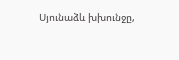Սյունաձև խխունջը,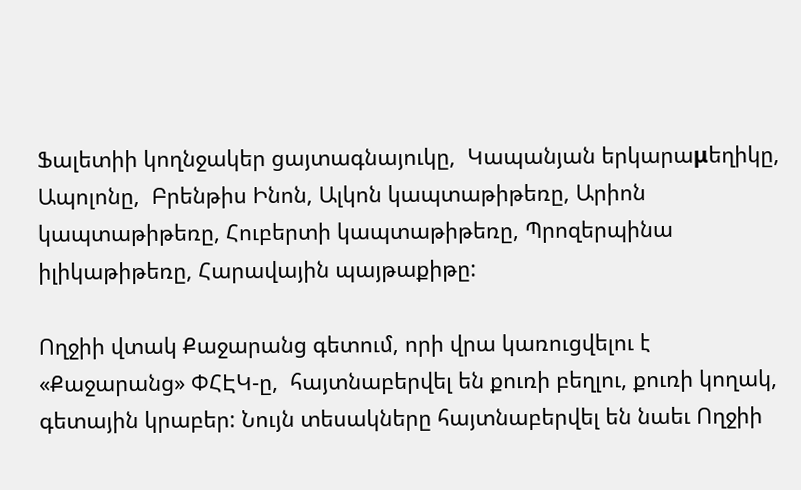Ֆալետիի կողնջակեր ցայտագնայուկը,  Կապանյան երկարաμեղիկը,  Ապոլոնը,  Բրենթիս Ինոն, Ալկոն կապտաթիթեռը, Արիոն կապտաթիթեռը, Հուբերտի կապտաթիթեռը, Պրոզերպինա իլիկաթիթեռը, Հարավային պայթաքիթը:

Ողջիի վտակ Քաջարանց գետում, որի վրա կառուցվելու է «Քաջարանց» ՓՀԷԿ-ը,  հայտնաբերվել են քուռի բեղլու, քուռի կողակ, գետային կրաբեր: Նույն տեսակները հայտնաբերվել են նաեւ Ողջիի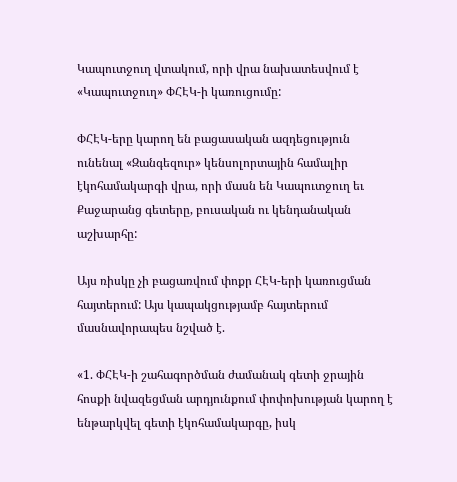Կապուտջուղ վտակում, որի վրա նախատեսվում է «Կապուտջուղ» ՓՀԷԿ-ի կառուցումը:

ՓՀԷԿ-երը կարող են բացասական ազդեցություն ունենալ «Զանգեզուր» կենսոլորտային համալիր էկոհամակարգի վրա, որի մասն են Կապուտջուղ եւ Քաջարանց գետերը, բուսական ու կենդանական աշխարհը:

Այս ռիսկը չի բացառվում փոքր ՀԷԿ-երի կառուցման հայտերում: Այս կապակցությամբ հայտերում մասնավորապես նշված է.

«1. ՓՀԷԿ-ի շահագործման ժամանակ գետի ջրային հոսքի նվազեցման արդյունքում փոփոխության կարող է ենթարկվել գետի էկոհամակարգը, իսկ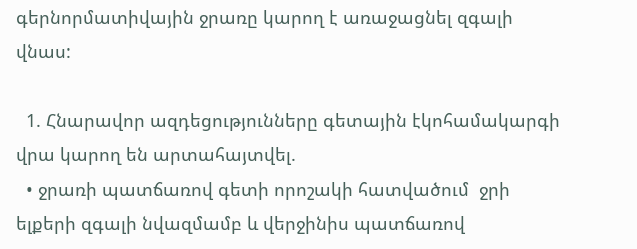գերնորմատիվային ջրառը կարող է առաջացնել զգալի վնաս:

  1. Հնարավոր ազդեցությունները գետային էկոհամակարգի վրա կարող են արտահայտվել.
  • ջրառի պատճառով գետի որոշակի հատվածում  ջրի ելքերի զգալի նվազմամբ և վերջինիս պատճառով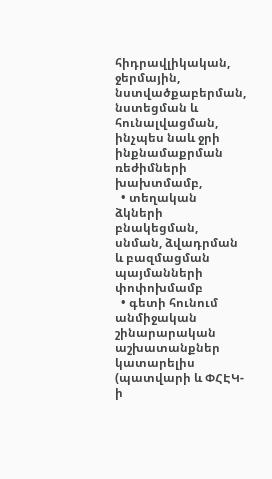հիդրավլիկական, ջերմային, նստվածքաբերման, նստեցման և հունալվացման, ինչպես նաև ջրի ինքնամաքրման ռեժիմների խախտմամբ,
  • տեղական ձկների բնակեցման, սնման, ձվադրման և բազմացման պայմանների փոփոխմամբ
  • գետի հունում անմիջական շինարարական աշխատանքներ կատարելիս (պատվարի և ՓՀԷԿ-ի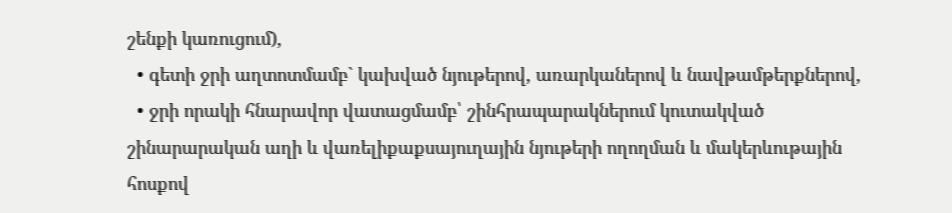շենքի կառուցում),
  • գետի ջրի աղտոտմամբ` կախված նյութերով, առարկաներով և նավթամթերքներով,
  • ջրի որակի հնարավոր վատացմամբ՝ շինհրապարակներում կուտակված շինարարական աղի և վառելիքաքսայուղային նյութերի ողողման և մակերևութային հոսքով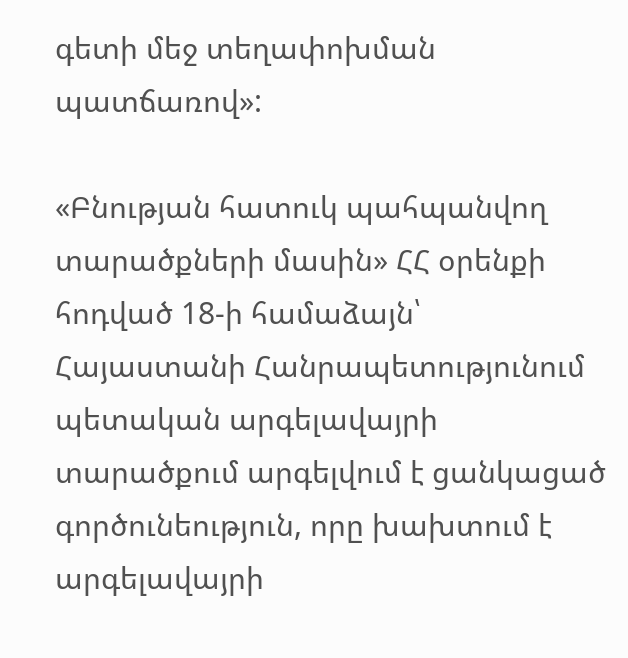գետի մեջ տեղափոխման պատճառով»:

«Բնության հատուկ պահպանվող տարածքների մասին» ՀՀ օրենքի հոդված 18-ի համաձայն՝ Հայաստանի Հանրապետությունում պետական արգելավայրի տարածքում արգելվում է ցանկացած գործունեություն, որը խախտում է արգելավայրի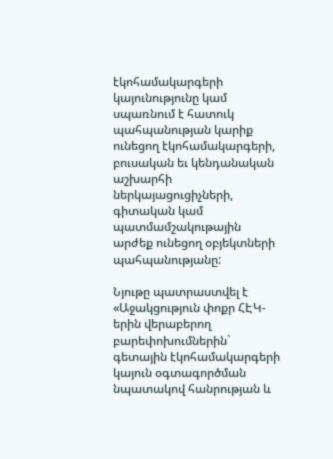էկոհամակարգերի կայունությունը կամ սպառնում է հատուկ պահպանության կարիք ունեցող էկոհամակարգերի, բուսական եւ կենդանական աշխարհի ներկայացուցիչների, գիտական կամ պատմամշակութային արժեք ունեցող օբյեկտների պահպանությանը:

Նյութը պատրաստվել է «Աջակցություն փոքր ՀԷԿ-երին վերաբերող բարեփոխումներին` գետային էկոհամակարգերի կայուն օգտագործման նպատակով հանրության և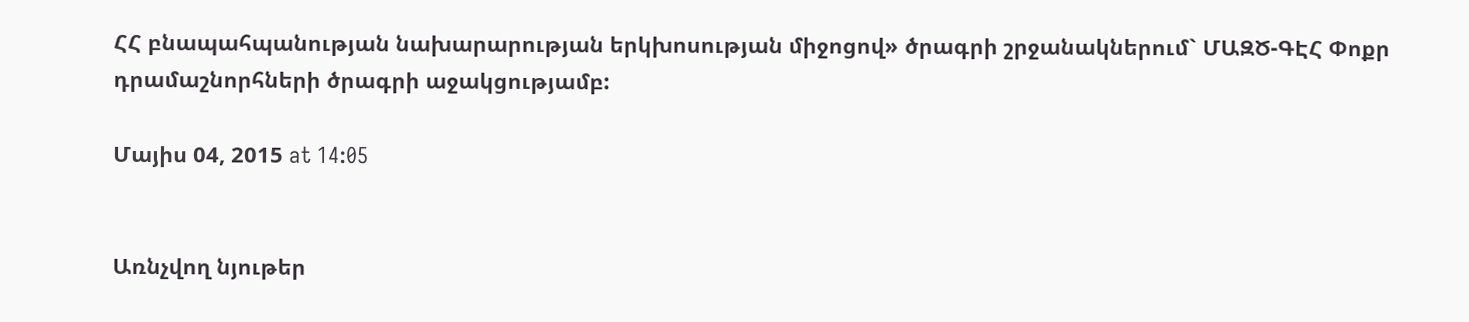ՀՀ բնապահպանության նախարարության երկխոսության միջոցով» ծրագրի շրջանակներում` ՄԱԶԾ-ԳԷՀ Փոքր դրամաշնորհների ծրագրի աջակցությամբ:

Մայիս 04, 2015 at 14:05


Առնչվող նյութեր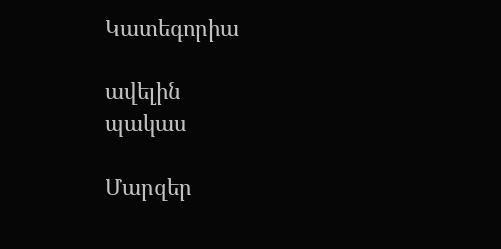Կատեգորիա

ավելին
պակաս

Մարզեր